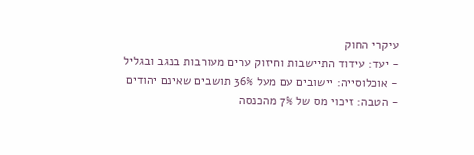עיקרי החוק
- יעד: עידוד התיישבות וחיזוק ערים מעורבות בנגב ובגליל
- אוכלוסייה: יישובים עם מעל 36% תושבים שאינם יהודים
- הטבה: זיכוי מס של 7% מהכנסה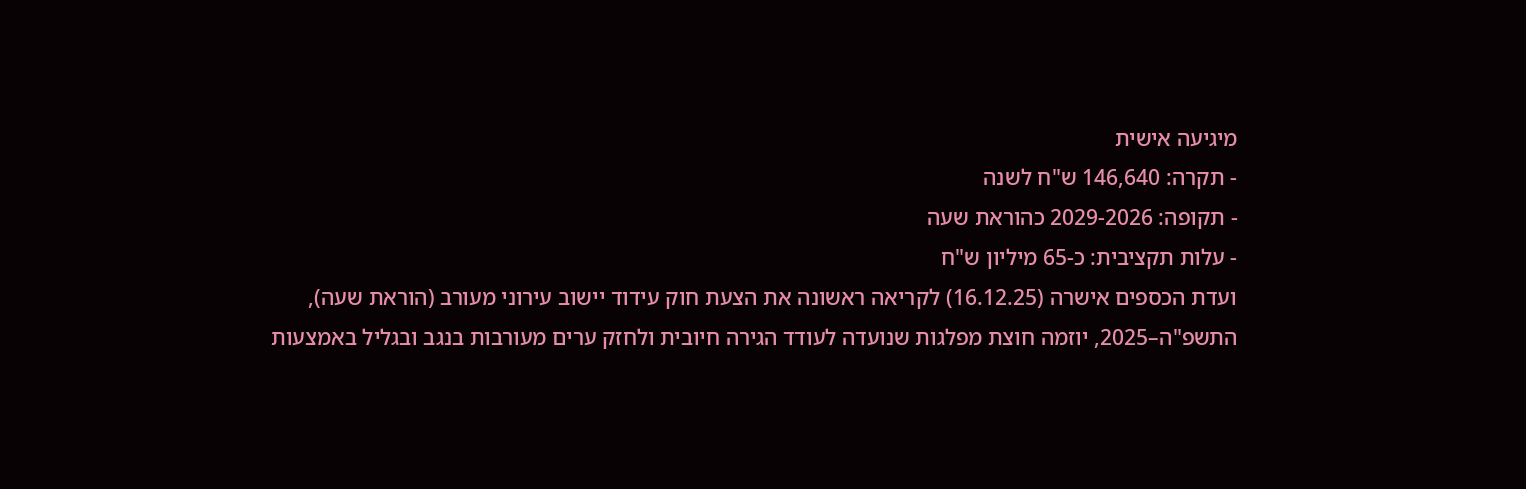מיגיעה אישית
- תקרה: 146,640 ש"ח לשנה
- תקופה: 2029-2026 כהוראת שעה
- עלות תקציבית: כ-65 מיליון ש"ח
ועדת הכספים אישרה (16.12.25) לקריאה ראשונה את הצעת חוק עידוד יישוב עירוני מעורב (הוראת שעה), התשפ"ה–2025, יוזמה חוצת מפלגות שנועדה לעודד הגירה חיובית ולחזק ערים מעורבות בנגב ובגליל באמצעות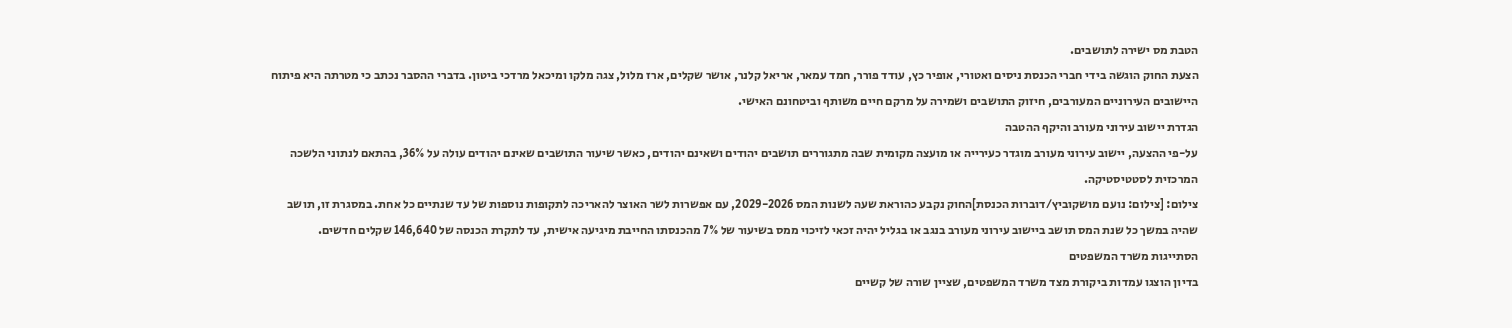הטבת מס ישירה לתושבים.
הצעת החוק הוגשה בידי חברי הכנסת ניסים ואטורי, אופיר כץ, עודד פורר, חמד עמאר, אריאל קלנר, אושר שקלים, ארז מלול, צגה מלקו ומיכאל מרדכי ביטון. בדברי ההסבר נכתב כי מטרתה היא פיתוח היישובים העירוניים המעורבים, חיזוק התושבים ושמירה על מרקם חיים משותף וביטחונם האישי.
הגדרת יישוב עירוני מעורב והיקף ההטבה
על-פי ההצעה, יישוב עירוני מעורב מוגדר כעירייה או מועצה מקומית שבה מתגוררים תושבים יהודים ושאינם יהודים, כאשר שיעור התושבים שאינם יהודים עולה על 36%, בהתאם לנתוני הלשכה המרכזית לסטטיסטיקה.
צילום: [צילום: נועם מושקוביץ/דוברות הכנסת]החוק נקבע כהוראת שעה לשנות המס 2029-2026, עם אפשרות לשר האוצר להאריכה לתקופות נוספות של עד שנתיים כל אחת. במסגרת זו, תושב שהיה במשך כל שנת המס תושב ביישוב עירוני מעורב בנגב או בגליל יהיה זכאי לזיכוי ממס בשיעור של 7% מהכנסתו החייבת מיגיעה אישית, עד לתקרת הכנסה של 146,640 שקלים חדשים.
הסתייגות משרד המשפטים
בדיון הוצגו עמדות ביקורת מצד משרד המשפטים, שציין שורה של קשיים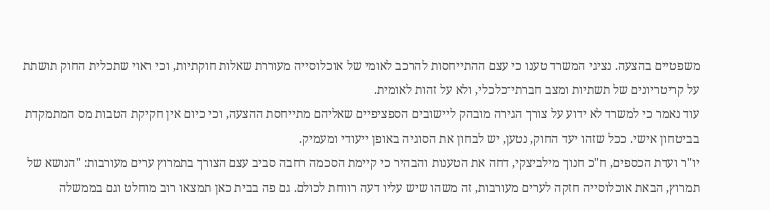משפטיים בהצעה. נציגי המשרד טענו כי עצם ההתייחסות להרכב לאומי של אוכלוסייה מעוררת שאלות חוקתיות, וכי ראוי שתכלית החוק תושתת על קריטריונים של תשתיות ומצב חברתי־כלכלי, ולא על זהות לאומית.
עוד נאמר כי למשרד לא ידוע על צורך הגירה מובהק ליישובים הספציפיים שאליהם מתייחסת ההצעה, וכי כיום אין חקיקת הטבות מס המתמקדת בביטחון אישי. ככל שזהו יעד החוק, נטען, יש לבחון את הסוגיה באופן ייעודי ומעמיק.
יו"ר ועדת הכספים, ח"כ חנוך מילביצקי, דחה את הטענות והבהיר כי קיימת הסכמה רחבה סביב עצם הצורך בתמרוץ ערים מעורבות: "הנושא של תמרוץ, הבאת אוכלוסייה חזקה לערים מעורבות, זה משהו שיש עליו דעה רווחת לכולם. גם פה בבית כאן תמצאו רוב מוחלט וגם בממשלה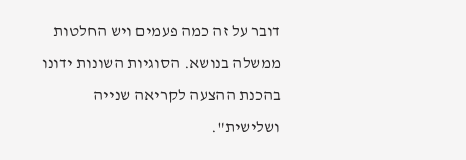דובר על זה כמה פעמים ויש החלטות ממשלה בנושא. הסוגיות השונות ידונו בהכנת ההצעה לקריאה שנייה ושלישית".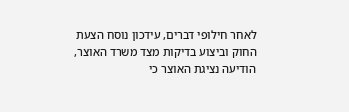לאחר חילופי דברים, עידכון נוסח הצעת החוק וביצוע בדיקות מצד משרד האוצר, הודיעה נציגת האוצר כי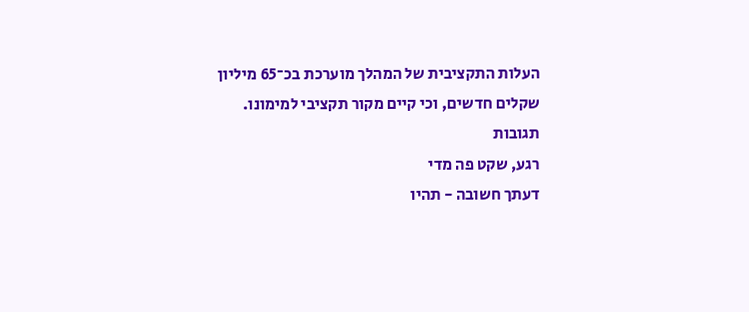העלות התקציבית של המהלך מוערכת בכ־65 מיליון שקלים חדשים, וכי קיים מקור תקציבי למימונו.
תגובות
רגע, שקט פה מדי
דעתך חשובה - תהיו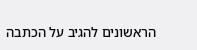הראשונים להגיב על הכתבה